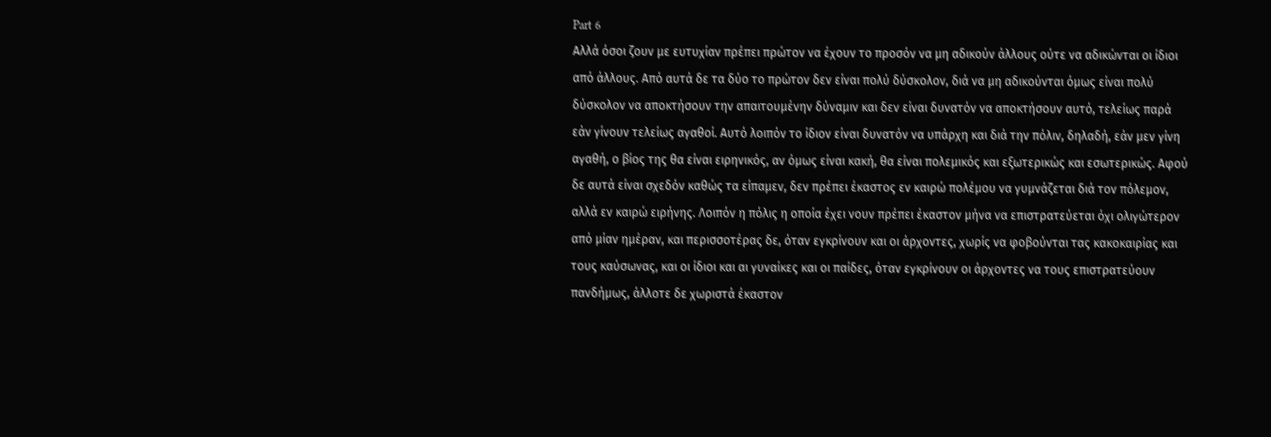Part 6
Αλλά όσοι ζουν με ευτυχίαν πρέπει πρώτον να έχουν το προσόν να μη αδικούν άλλους ούτε να αδικώνται οι ίδιοι από άλλους. Από αυτά δε τα δύο το πρώτον δεν είναι πολύ δύσκολον, διά να μη αδικούνται όμως είναι πολύ δύσκολον να αποκτήσουν την απαιτουμένην δύναμιν και δεν είναι δυνατόν να αποκτήσουν αυτό, τελείως παρά εάν γίνουν τελείως αγαθοί. Αυτό λοιπόν το ίδιον είναι δυνατόν να υπάρχη και διά την πόλιν, δηλαδή, εάν μεν γίνη αγαθή, ο βίος της θα είναι ειρηνικός, αν όμως είναι κακή, θα είναι πολεμικός και εξωτερικώς και εσωτερικώς. Αφού δε αυτά είναι σχεδόν καθώς τα είπαμεν, δεν πρέπει έκαστος εν καιρώ πολέμου να γυμνάζεται διά τον πόλεμον, αλλά εν καιρώ ειρήνης. Λοιπόν η πόλις η οποία έχει νουν πρέπει έκαστον μήνα να επιστρατεύεται όχι ολιγώτερον από μίαν ημέραν, και περισσοτέρας δε, όταν εγκρίνουν και οι άρχοντες, χωρίς να φοβούνται τας κακοκαιρίας και τους καύσωνας, και οι ίδιοι και αι γυναίκες και οι παίδες, όταν εγκρίνουν οι άρχοντες να τους επιστρατεύουν πανδήμως, άλλοτε δε χωριστά έκαστον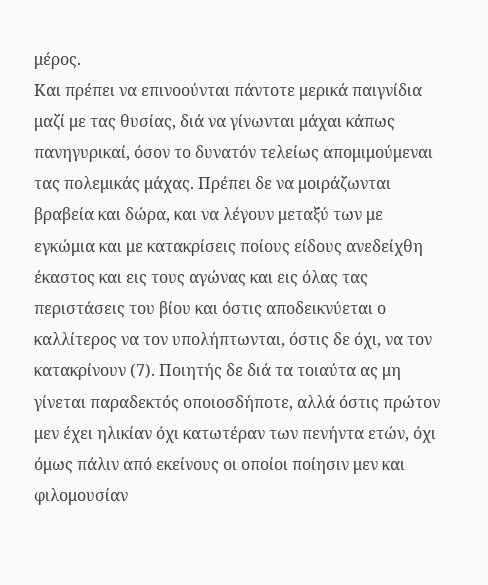μέρος.
Και πρέπει να επινοούνται πάντοτε μερικά παιγνίδια μαζί με τας θυσίας, διά να γίνωνται μάχαι κάπως πανηγυρικαί, όσον το δυνατόν τελείως απομιμούμεναι τας πολεμικάς μάχας. Πρέπει δε να μοιράζωνται βραβεία και δώρα, και να λέγουν μεταξύ των με εγκώμια και με κατακρίσεις ποίους είδους ανεδείχθη έκαστος και εις τους αγώνας και εις όλας τας περιστάσεις του βίου και όστις αποδεικνύεται ο καλλίτερος να τον υπολήπτωνται, όστις δε όχι, να τον κατακρίνουν (7). Ποιητής δε διά τα τοιαύτα ας μη γίνεται παραδεκτός οποιοσδήποτε, αλλά όστις πρώτον μεν έχει ηλικίαν όχι κατωτέραν των πενήντα ετών, όχι όμως πάλιν από εκείνους οι οποίοι ποίησιν μεν και φιλομουσίαν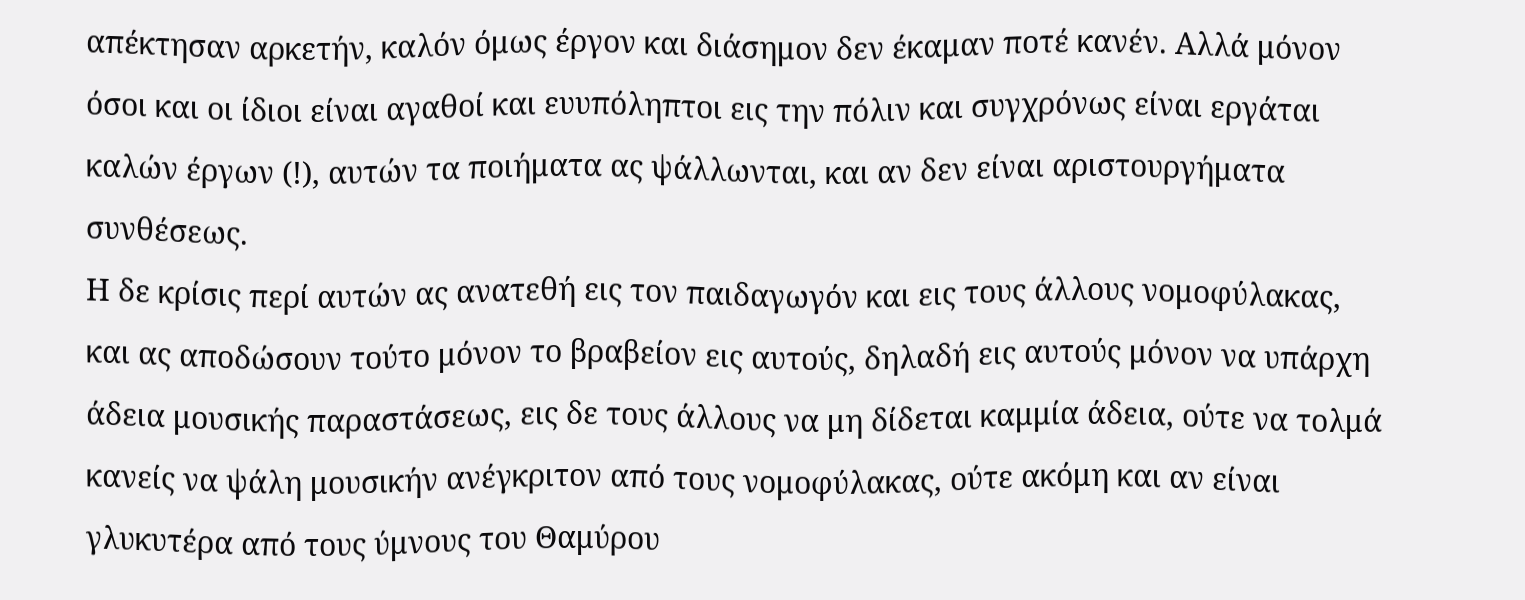απέκτησαν αρκετήν, καλόν όμως έργον και διάσημον δεν έκαμαν ποτέ κανέν. Αλλά μόνον όσοι και οι ίδιοι είναι αγαθοί και ευυπόληπτοι εις την πόλιν και συγχρόνως είναι εργάται καλών έργων (!), αυτών τα ποιήματα ας ψάλλωνται, και αν δεν είναι αριστουργήματα συνθέσεως.
Η δε κρίσις περί αυτών ας ανατεθή εις τον παιδαγωγόν και εις τους άλλους νομοφύλακας, και ας αποδώσουν τούτο μόνον το βραβείον εις αυτούς, δηλαδή εις αυτούς μόνον να υπάρχη άδεια μουσικής παραστάσεως, εις δε τους άλλους να μη δίδεται καμμία άδεια, ούτε να τολμά κανείς να ψάλη μουσικήν ανέγκριτον από τους νομοφύλακας, ούτε ακόμη και αν είναι γλυκυτέρα από τους ύμνους του Θαμύρου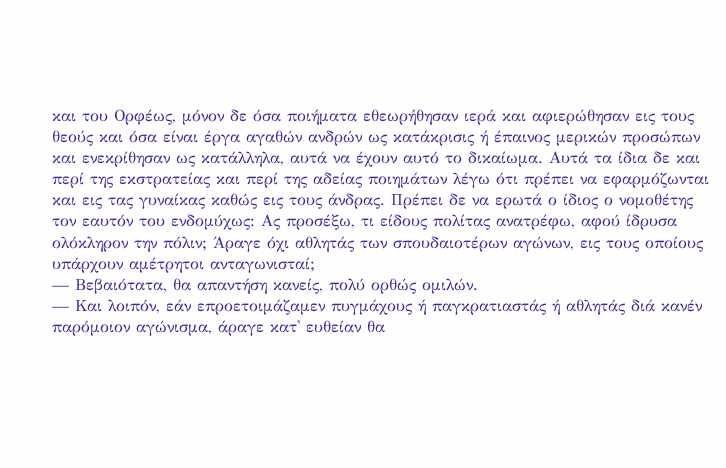και του Ορφέως, μόνον δε όσα ποιήματα εθεωρήθησαν ιερά και αφιερώθησαν εις τους θεούς και όσα είναι έργα αγαθών ανδρών ως κατάκρισις ή έπαινος μερικών προσώπων και ενεκρίθησαν ως κατάλληλα, αυτά να έχουν αυτό το δικαίωμα. Αυτά τα ίδια δε και περί της εκστρατείας και περί της αδείας ποιημάτων λέγω ότι πρέπει να εφαρμόζωνται και εις τας γυναίκας καθώς εις τους άνδρας. Πρέπει δε να ερωτά ο ίδιος ο νομοθέτης τον εαυτόν του ενδομύχως: Ας προσέξω, τι είδους πολίτας ανατρέφω, αφού ίδρυσα ολόκληρον την πόλιν; Άραγε όχι αθλητάς των σπουδαιοτέρων αγώνων, εις τους οποίους υπάρχουν αμέτρητοι ανταγωνισταί;
— Βεβαιότατα, θα απαντήση κανείς, πολύ ορθώς ομιλών.
— Και λοιπόν, εάν επροετοιμάζαμεν πυγμάχους ή παγκρατιαστάς ή αθλητάς διά κανέν παρόμοιον αγώνισμα, άραγε κατ' ευθείαν θα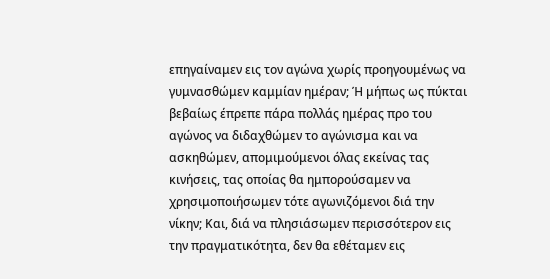επηγαίναμεν εις τον αγώνα χωρίς προηγουμένως να γυμνασθώμεν καμμίαν ημέραν; Ή μήπως ως πύκται βεβαίως έπρεπε πάρα πολλάς ημέρας προ του αγώνος να διδαχθώμεν το αγώνισμα και να ασκηθώμεν, απομιμούμενοι όλας εκείνας τας κινήσεις, τας οποίας θα ημπορούσαμεν να χρησιμοποιήσωμεν τότε αγωνιζόμενοι διά την νίκην; Και, διά να πλησιάσωμεν περισσότερον εις την πραγματικότητα, δεν θα εθέταμεν εις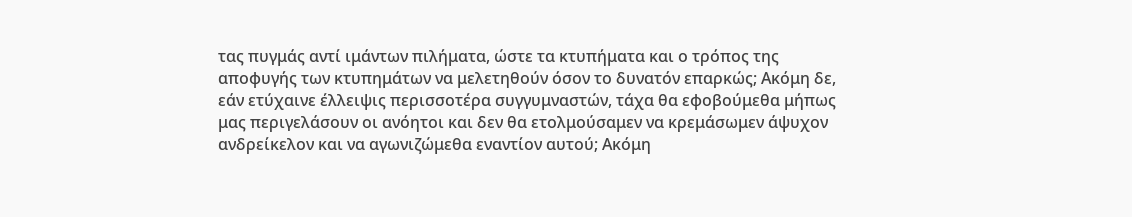τας πυγμάς αντί ιμάντων πιλήματα, ώστε τα κτυπήματα και ο τρόπος της αποφυγής των κτυπημάτων να μελετηθούν όσον το δυνατόν επαρκώς; Ακόμη δε, εάν ετύχαινε έλλειψις περισσοτέρα συγγυμναστών, τάχα θα εφοβούμεθα μήπως μας περιγελάσουν οι ανόητοι και δεν θα ετολμούσαμεν να κρεμάσωμεν άψυχον ανδρείκελον και να αγωνιζώμεθα εναντίον αυτού; Ακόμη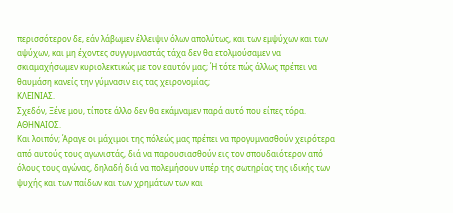περισσότερον δε, εάν λάβωμεν έλλειψιν όλων απολύτως, και των εμψύχων και των αψύχων, και μη έχοντες συγγυμναστάς τάχα δεν θα ετολμούσαμεν να σκιαμαχήσωμεν κυριολεκτικώς με τον εαυτόν μας; Ή τότε πώς άλλως πρέπει να θαυμάση κανείς την γύμνασιν εις τας χειρονομίας;
ΚΛΕΙΝΙΑΣ.
Σχεδόν, Ξένε μου, τίποτε άλλο δεν θα εκάμναμεν παρά αυτό που είπες τόρα.
ΑΘΗΝΑΙΟΣ.
Και λοιπόν; Άραγε οι μάχιμοι της πόλεώς μας πρέπει να προγυμνασθούν χειρότερα από αυτούς τους αγωνιστάς, διά να παρουσιασθούν εις τον σπουδαιότερον από όλους τους αγώνας, δηλαδή διά να πολεμήσουν υπέρ της σωτηρίας της ιδικής των ψυχής και των παίδων και των χρημάτων των και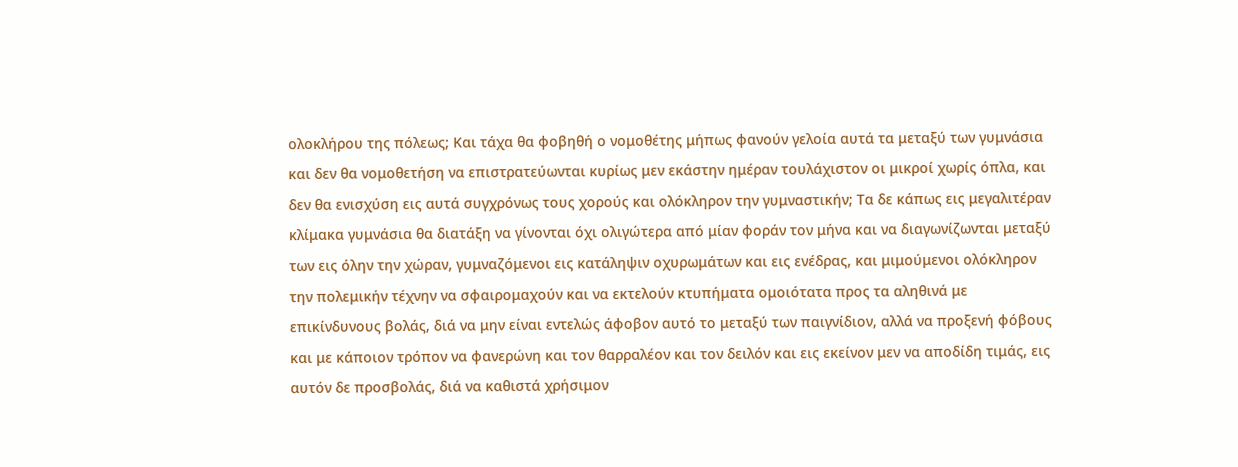ολοκλήρου της πόλεως; Και τάχα θα φοβηθή ο νομοθέτης μήπως φανούν γελοία αυτά τα μεταξύ των γυμνάσια και δεν θα νομοθετήση να επιστρατεύωνται κυρίως μεν εκάστην ημέραν τουλάχιστον οι μικροί χωρίς όπλα, και δεν θα ενισχύση εις αυτά συγχρόνως τους χορούς και ολόκληρον την γυμναστικήν; Τα δε κάπως εις μεγαλιτέραν κλίμακα γυμνάσια θα διατάξη να γίνονται όχι ολιγώτερα από μίαν φοράν τον μήνα και να διαγωνίζωνται μεταξύ των εις όλην την χώραν, γυμναζόμενοι εις κατάληψιν οχυρωμάτων και εις ενέδρας, και μιμούμενοι ολόκληρον την πολεμικήν τέχνην να σφαιρομαχούν και να εκτελούν κτυπήματα ομοιότατα προς τα αληθινά με επικίνδυνους βολάς, διά να μην είναι εντελώς άφοβον αυτό το μεταξύ των παιγνίδιον, αλλά να προξενή φόβους και με κάποιον τρόπον να φανερώνη και τον θαρραλέον και τον δειλόν και εις εκείνον μεν να αποδίδη τιμάς, εις αυτόν δε προσβολάς, διά να καθιστά χρήσιμον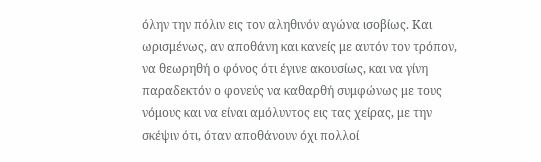όλην την πόλιν εις τον αληθινόν αγώνα ισοβίως. Και ωρισμένως, αν αποθάνη και κανείς με αυτόν τον τρόπον, να θεωρηθή ο φόνος ότι έγινε ακουσίως, και να γίνη παραδεκτόν ο φονεύς να καθαρθή συμφώνως με τους νόμους και να είναι αμόλυντος εις τας χείρας, με την σκέψιν ότι, όταν αποθάνουν όχι πολλοί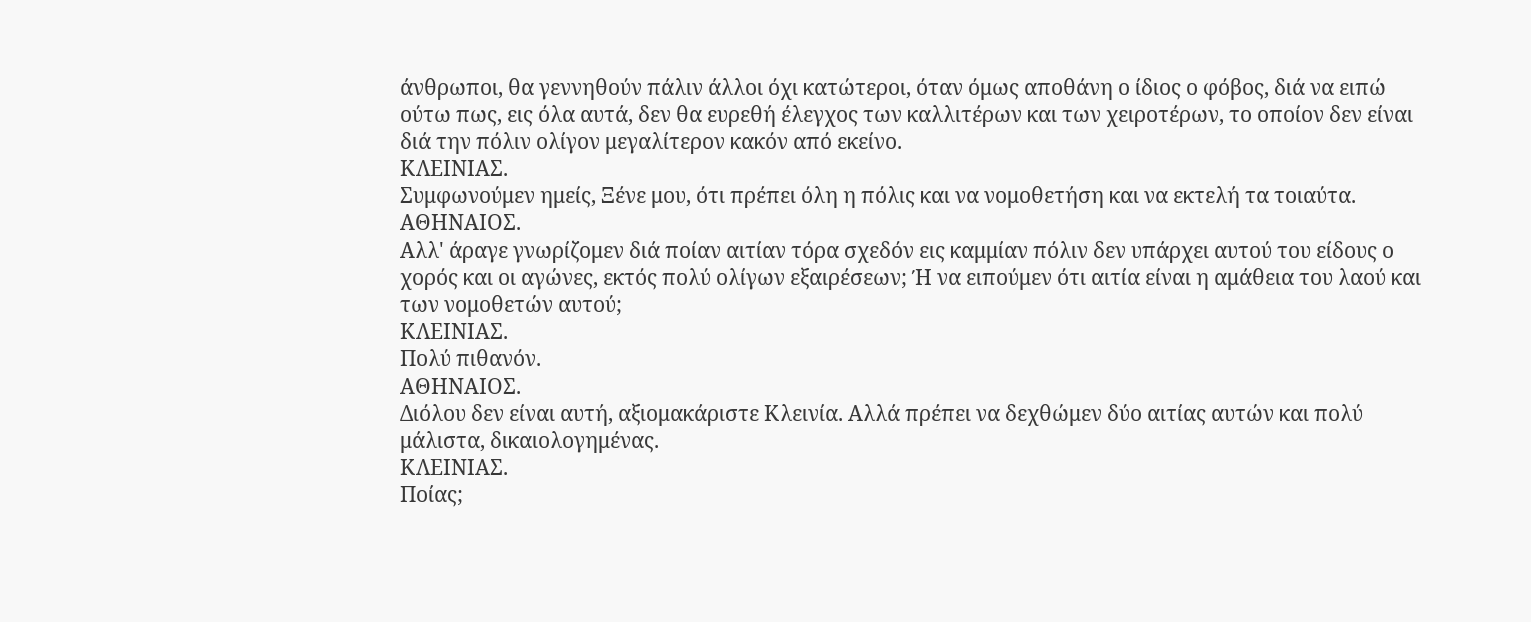άνθρωποι, θα γεννηθούν πάλιν άλλοι όχι κατώτεροι, όταν όμως αποθάνη ο ίδιος ο φόβος, διά να ειπώ ούτω πως, εις όλα αυτά, δεν θα ευρεθή έλεγχος των καλλιτέρων και των χειροτέρων, το οποίον δεν είναι διά την πόλιν ολίγον μεγαλίτερον κακόν από εκείνο.
ΚΛΕΙΝΙΑΣ.
Συμφωνούμεν ημείς, Ξένε μου, ότι πρέπει όλη η πόλις και να νομοθετήση και να εκτελή τα τοιαύτα.
ΑΘΗΝΑΙΟΣ.
Αλλ' άραγε γνωρίζομεν διά ποίαν αιτίαν τόρα σχεδόν εις καμμίαν πόλιν δεν υπάρχει αυτού του είδους ο χορός και οι αγώνες, εκτός πολύ ολίγων εξαιρέσεων; Ή να ειπούμεν ότι αιτία είναι η αμάθεια του λαού και των νομοθετών αυτού;
ΚΛΕΙΝΙΑΣ.
Πολύ πιθανόν.
ΑΘΗΝΑΙΟΣ.
Διόλου δεν είναι αυτή, αξιομακάριστε Κλεινία. Αλλά πρέπει να δεχθώμεν δύο αιτίας αυτών και πολύ μάλιστα, δικαιολογημένας.
ΚΛΕΙΝΙΑΣ.
Ποίας;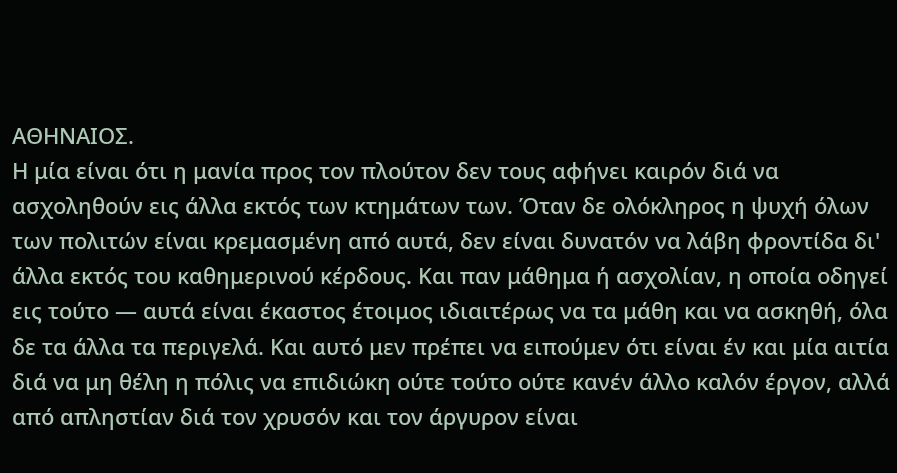ΑΘΗΝΑΙΟΣ.
Η μία είναι ότι η μανία προς τον πλούτον δεν τους αφήνει καιρόν διά να ασχοληθούν εις άλλα εκτός των κτημάτων των. Όταν δε ολόκληρος η ψυχή όλων των πολιτών είναι κρεμασμένη από αυτά, δεν είναι δυνατόν να λάβη φροντίδα δι' άλλα εκτός του καθημερινού κέρδους. Και παν μάθημα ή ασχολίαν, η οποία οδηγεί εις τούτο — αυτά είναι έκαστος έτοιμος ιδιαιτέρως να τα μάθη και να ασκηθή, όλα δε τα άλλα τα περιγελά. Και αυτό μεν πρέπει να ειπούμεν ότι είναι έν και μία αιτία διά να μη θέλη η πόλις να επιδιώκη ούτε τούτο ούτε κανέν άλλο καλόν έργον, αλλά από απληστίαν διά τον χρυσόν και τον άργυρον είναι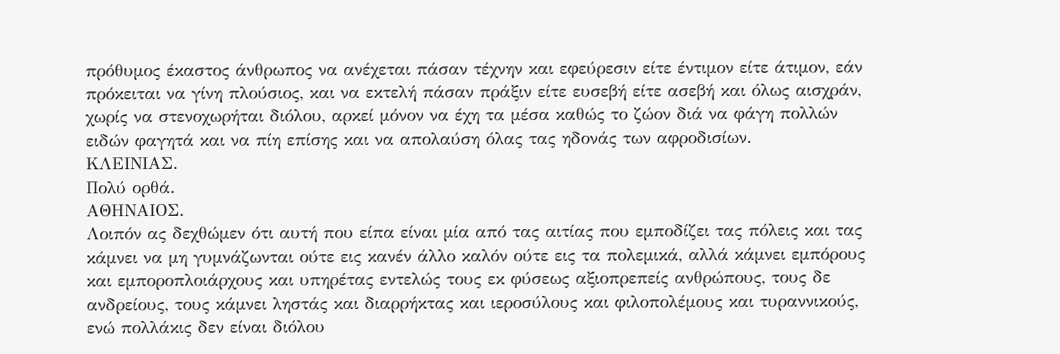πρόθυμος έκαστος άνθρωπος να ανέχεται πάσαν τέχνην και εφεύρεσιν είτε έντιμον είτε άτιμον, εάν πρόκειται να γίνη πλούσιος, και να εκτελή πάσαν πράξιν είτε ευσεβή είτε ασεβή και όλως αισχράν, χωρίς να στενοχωρήται διόλου, αρκεί μόνον να έχη τα μέσα καθώς το ζώον διά να φάγη πολλών ειδών φαγητά και να πίη επίσης και να απολαύση όλας τας ηδονάς των αφροδισίων.
ΚΛΕΙΝΙΑΣ.
Πολύ ορθά.
ΑΘΗΝΑΙΟΣ.
Λοιπόν ας δεχθώμεν ότι αυτή που είπα είναι μία από τας αιτίας που εμποδίζει τας πόλεις και τας κάμνει να μη γυμνάζωνται ούτε εις κανέν άλλο καλόν ούτε εις τα πολεμικά, αλλά κάμνει εμπόρους και εμποροπλοιάρχους και υπηρέτας εντελώς τους εκ φύσεως αξιοπρεπείς ανθρώπους, τους δε ανδρείους, τους κάμνει ληστάς και διαρρήκτας και ιεροσύλους και φιλοπολέμους και τυραννικούς, ενώ πολλάκις δεν είναι διόλου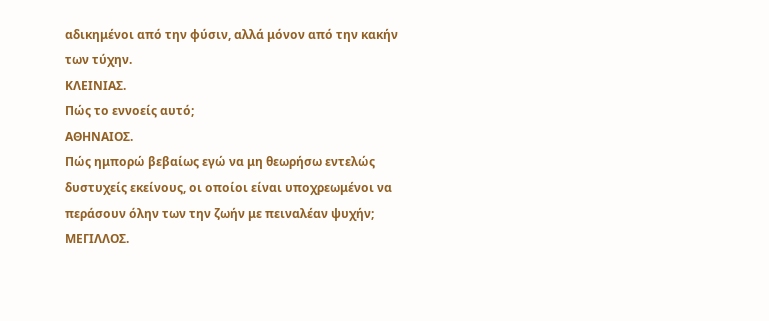αδικημένοι από την φύσιν, αλλά μόνον από την κακήν των τύχην.
ΚΛΕΙΝΙΑΣ.
Πώς το εννοείς αυτό;
ΑΘΗΝΑΙΟΣ.
Πώς ημπορώ βεβαίως εγώ να μη θεωρήσω εντελώς δυστυχείς εκείνους, οι οποίοι είναι υποχρεωμένοι να περάσουν όλην των την ζωήν με πειναλέαν ψυχήν;
ΜΕΓΙΛΛΟΣ.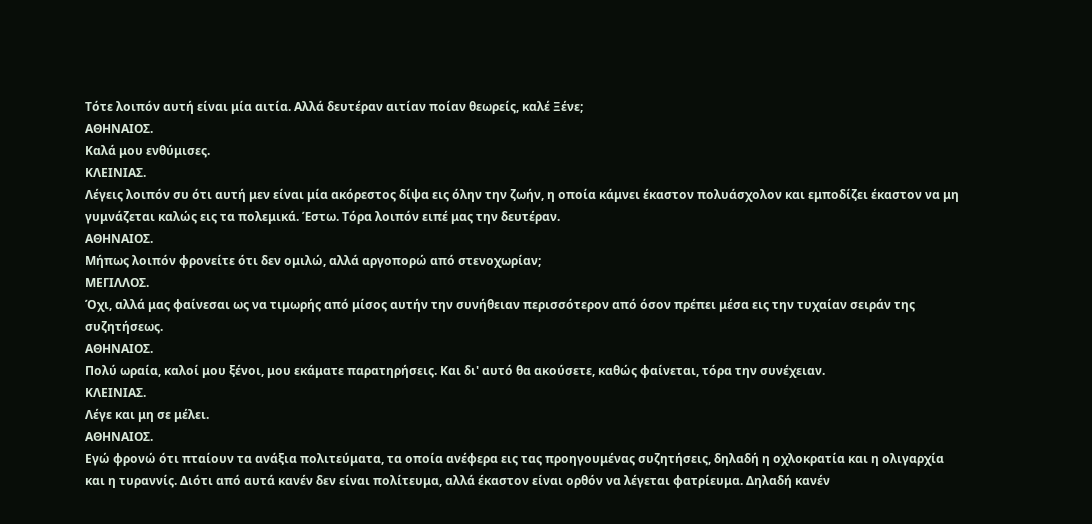Τότε λοιπόν αυτή είναι μία αιτία. Αλλά δευτέραν αιτίαν ποίαν θεωρείς, καλέ Ξένε;
ΑΘΗΝΑΙΟΣ.
Καλά μου ενθύμισες.
ΚΛΕΙΝΙΑΣ.
Λέγεις λοιπόν συ ότι αυτή μεν είναι μία ακόρεστος δίψα εις όλην την ζωήν, η οποία κάμνει έκαστον πολυάσχολον και εμποδίζει έκαστον να μη γυμνάζεται καλώς εις τα πολεμικά. Έστω. Τόρα λοιπόν ειπέ μας την δευτέραν.
ΑΘΗΝΑΙΟΣ.
Μήπως λοιπόν φρονείτε ότι δεν ομιλώ, αλλά αργοπορώ από στενοχωρίαν;
ΜΕΓΙΛΛΟΣ.
Όχι, αλλά μας φαίνεσαι ως να τιμωρής από μίσος αυτήν την συνήθειαν περισσότερον από όσον πρέπει μέσα εις την τυχαίαν σειράν της συζητήσεως.
ΑΘΗΝΑΙΟΣ.
Πολύ ωραία, καλοί μου ξένοι, μου εκάματε παρατηρήσεις. Και δι' αυτό θα ακούσετε, καθώς φαίνεται, τόρα την συνέχειαν.
ΚΛΕΙΝΙΑΣ.
Λέγε και μη σε μέλει.
ΑΘΗΝΑΙΟΣ.
Εγώ φρονώ ότι πταίουν τα ανάξια πολιτεύματα, τα οποία ανέφερα εις τας προηγουμένας συζητήσεις, δηλαδή η οχλοκρατία και η ολιγαρχία και η τυραννίς. Διότι από αυτά κανέν δεν είναι πολίτευμα, αλλά έκαστον είναι ορθόν να λέγεται φατρίευμα. Δηλαδή κανέν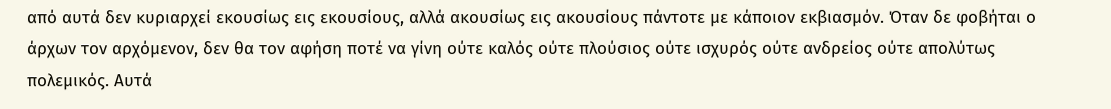από αυτά δεν κυριαρχεί εκουσίως εις εκουσίους, αλλά ακουσίως εις ακουσίους πάντοτε με κάποιον εκβιασμόν. Όταν δε φοβήται ο άρχων τον αρχόμενον, δεν θα τον αφήση ποτέ να γίνη ούτε καλός ούτε πλούσιος ούτε ισχυρός ούτε ανδρείος ούτε απολύτως πολεμικός. Αυτά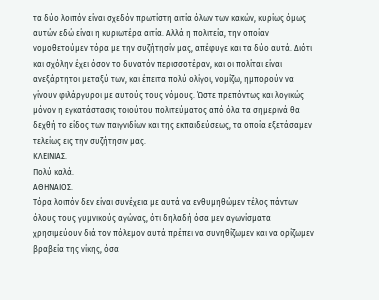τα δύο λοιπόν είναι σχεδόν πρωτίστη αιτία όλων των κακών, κυρίως όμως αυτών εδώ είναι η κυριωτέρα αιτία. Αλλά η πολιτεία, την οποίαν νομοθετούμεν τόρα με την συζήτησίν μας, απέφυγε και τα δύο αυτά. Διότι και σχόλην έχει όσον το δυνατόν περισσοτέραν, και οι πολίται είναι ανεξάρτητοι μεταξύ των, και έπειτα πολύ ολίγοι, νομίζω, ημπορούν να γίνουν φιλάργυροι με αυτούς τους νόμους. Ώστε πρεπόντως και λογικώς μόνον η εγκατάστασις τοιούτου πολιτεύματος από όλα τα σημερινά θα δεχθή το είδος των παιγνιδίων και της εκπαιδεύσεως, τα οποία εξετάσαμεν τελείως εις την συζήτησιν μας.
ΚΛΕΙΝΙΑΣ.
Πολύ καλά.
ΑΘΗΝΑΙΟΣ.
Τόρα λοιπόν δεν είναι συνέχεια με αυτά να ενθυμηθώμεν τέλος πάντων όλους τους γυμνικούς αγώνας, ότι δηλαδή όσα μεν αγωνίσματα χρησιμεύουν διά τον πόλεμον αυτά πρέπει να συνηθίζωμεν και να ορίζωμεν βραβεία της νίκης, όσα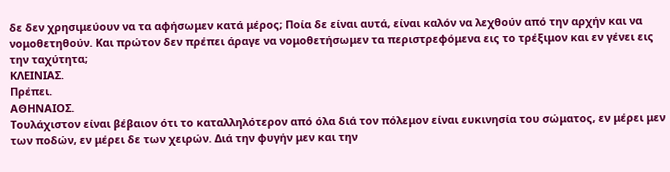δε δεν χρησιμεύουν να τα αφήσωμεν κατά μέρος; Ποία δε είναι αυτά, είναι καλόν να λεχθούν από την αρχήν και να νομοθετηθούν. Και πρώτον δεν πρέπει άραγε να νομοθετήσωμεν τα περιστρεφόμενα εις το τρέξιμον και εν γένει εις την ταχύτητα;
ΚΛΕΙΝΙΑΣ.
Πρέπει.
ΑΘΗΝΑΙΟΣ.
Τουλάχιστον είναι βέβαιον ότι το καταλληλότερον από όλα διά τον πόλεμον είναι ευκινησία του σώματος, εν μέρει μεν των ποδών, εν μέρει δε των χειρών. Διά την φυγήν μεν και την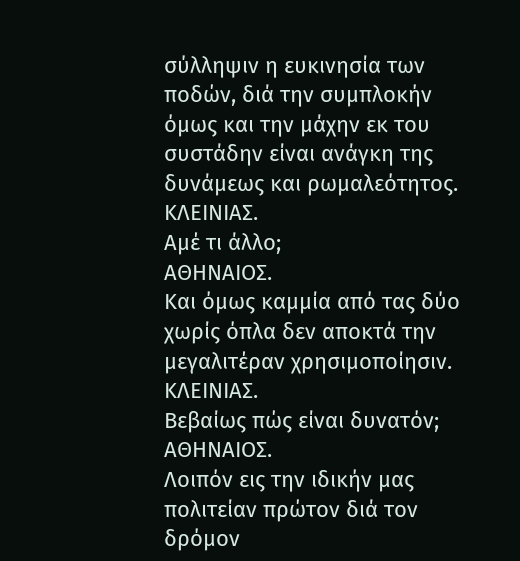σύλληψιν η ευκινησία των ποδών, διά την συμπλοκήν όμως και την μάχην εκ του συστάδην είναι ανάγκη της δυνάμεως και ρωμαλεότητος.
ΚΛΕΙΝΙΑΣ.
Αμέ τι άλλο;
ΑΘΗΝΑΙΟΣ.
Και όμως καμμία από τας δύο χωρίς όπλα δεν αποκτά την μεγαλιτέραν χρησιμοποίησιν.
ΚΛΕΙΝΙΑΣ.
Βεβαίως πώς είναι δυνατόν;
ΑΘΗΝΑΙΟΣ.
Λοιπόν εις την ιδικήν μας πολιτείαν πρώτον διά τον δρόμον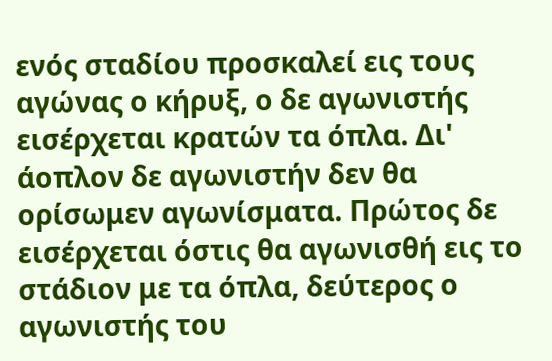ενός σταδίου προσκαλεί εις τους αγώνας ο κήρυξ, ο δε αγωνιστής εισέρχεται κρατών τα όπλα. Δι' άοπλον δε αγωνιστήν δεν θα ορίσωμεν αγωνίσματα. Πρώτος δε εισέρχεται όστις θα αγωνισθή εις το στάδιον με τα όπλα, δεύτερος ο αγωνιστής του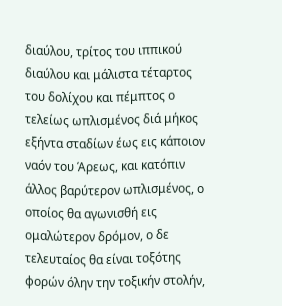διαύλου, τρίτος του ιππικού διαύλου και μάλιστα τέταρτος του δολίχου και πέμπτος ο τελείως ωπλισμένος διά μήκος εξήντα σταδίων έως εις κάποιον ναόν του Άρεως, και κατόπιν άλλος βαρύτερον ωπλισμένος, ο οποίος θα αγωνισθή εις ομαλώτερον δρόμον, ο δε τελευταίος θα είναι τοξότης φορών όλην την τοξικήν στολήν,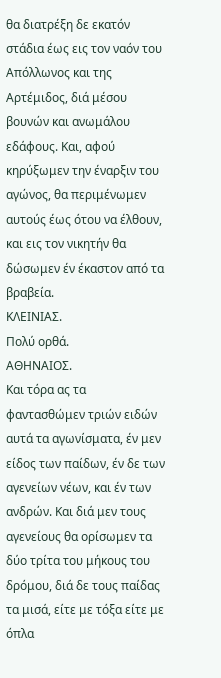θα διατρέξη δε εκατόν στάδια έως εις τον ναόν του Απόλλωνος και της Αρτέμιδος, διά μέσου βουνών και ανωμάλου εδάφους. Και, αφού κηρύξωμεν την έναρξιν του αγώνος, θα περιμένωμεν αυτούς έως ότου να έλθουν, και εις τον νικητήν θα δώσωμεν έν έκαστον από τα βραβεία.
ΚΛΕΙΝΙΑΣ.
Πολύ ορθά.
ΑΘΗΝΑΙΟΣ.
Και τόρα ας τα φαντασθώμεν τριών ειδών αυτά τα αγωνίσματα, έν μεν είδος των παίδων, έν δε των αγενείων νέων, και έν των ανδρών. Και διά μεν τους αγενείους θα ορίσωμεν τα δύο τρίτα του μήκους του δρόμου, διά δε τους παίδας τα μισά, είτε με τόξα είτε με όπλα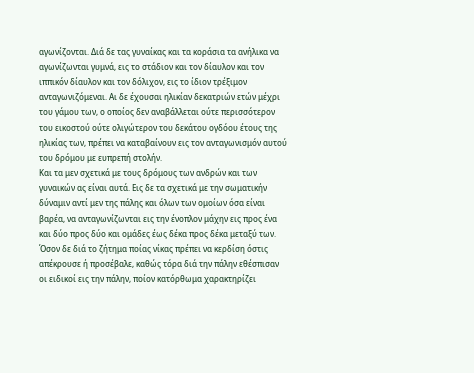αγωνίζονται. Διά δε τας γυναίκας και τα κοράσια τα ανήλικα να αγωνίζωνται γυμνά, εις το στάδιον και τον δίαυλον και τον ιππικόν δίαυλον και τον δόλιχον, εις το ίδιον τρέξιμον ανταγωνιζόμεναι. Αι δε έχουσαι ηλικίαν δεκατριών ετών μέχρι του γάμου των, ο οποίος δεν αναβάλλεται ούτε περισσότερον του εικοστού ούτε ολιγώτερον του δεκάτου ογδόου έτους της ηλικίας των, πρέπει να καταβαίνουν εις τον ανταγωνισμόν αυτού του δρόμου με ευπρεπή στολήν.
Και τα μεν σχετικά με τους δρόμους των ανδρών και των γυναικών ας είναι αυτά. Εις δε τα σχετικά με την σωματικήν δύναμιν αντί μεν της πάλης και όλων των ομοίων όσα είναι βαρέα, να ανταγωνίζωνται εις την ένοπλον μάχην εις προς ένα και δύο προς δύο και ομάδες έως δέκα προς δέκα μεταξύ των. Όσον δε διά το ζήτημα ποίας νίκας πρέπει να κερδίση όστις απέκρουσε ή προσέβαλε, καθώς τόρα διά την πάλην εθέσπισαν οι ειδικοί εις την πάλην, ποίον κατόρθωμα χαρακτηρίζει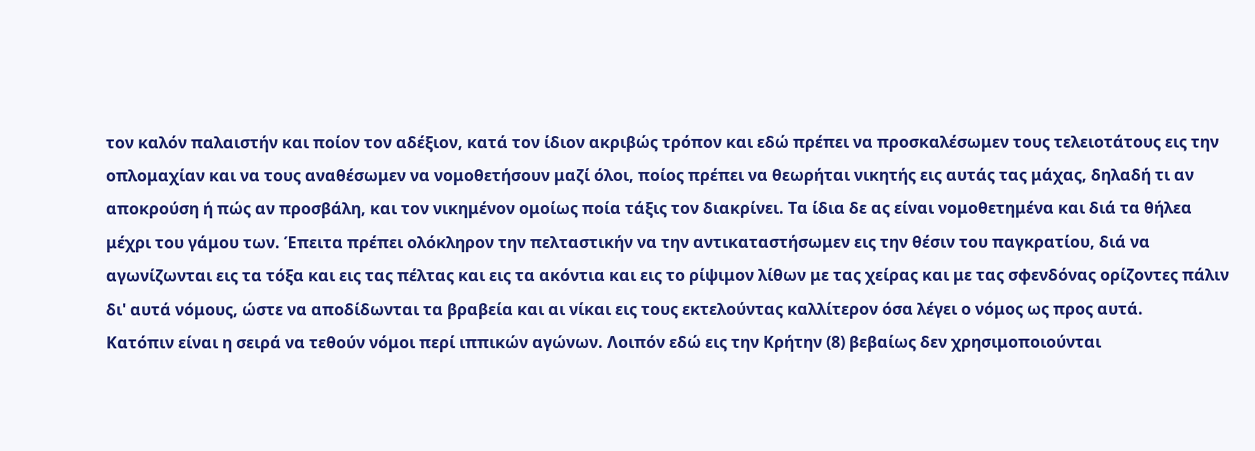τον καλόν παλαιστήν και ποίον τον αδέξιον, κατά τον ίδιον ακριβώς τρόπον και εδώ πρέπει να προσκαλέσωμεν τους τελειοτάτους εις την οπλομαχίαν και να τους αναθέσωμεν να νομοθετήσουν μαζί όλοι, ποίος πρέπει να θεωρήται νικητής εις αυτάς τας μάχας, δηλαδή τι αν αποκρούση ή πώς αν προσβάλη, και τον νικημένον ομοίως ποία τάξις τον διακρίνει. Τα ίδια δε ας είναι νομοθετημένα και διά τα θήλεα μέχρι του γάμου των. Έπειτα πρέπει ολόκληρον την πελταστικήν να την αντικαταστήσωμεν εις την θέσιν του παγκρατίου, διά να αγωνίζωνται εις τα τόξα και εις τας πέλτας και εις τα ακόντια και εις το ρίψιμον λίθων με τας χείρας και με τας σφενδόνας ορίζοντες πάλιν δι' αυτά νόμους, ώστε να αποδίδωνται τα βραβεία και αι νίκαι εις τους εκτελούντας καλλίτερον όσα λέγει ο νόμος ως προς αυτά.
Κατόπιν είναι η σειρά να τεθούν νόμοι περί ιππικών αγώνων. Λοιπόν εδώ εις την Κρήτην (8) βεβαίως δεν χρησιμοποιούνται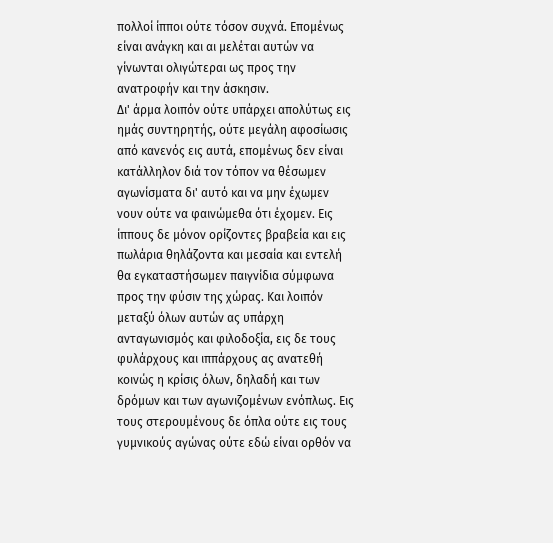πολλοί ίπποι ούτε τόσον συχνά. Επομένως είναι ανάγκη και αι μελέται αυτών να γίνωνται ολιγώτεραι ως προς την ανατροφήν και την άσκησιν.
Δι' άρμα λοιπόν ούτε υπάρχει απολύτως εις ημάς συντηρητής, ούτε μεγάλη αφοσίωσις από κανενός εις αυτά, επομένως δεν είναι κατάλληλον διά τον τόπον να θέσωμεν αγωνίσματα δι' αυτό και να μην έχωμεν νουν ούτε να φαινώμεθα ότι έχομεν. Εις ίππους δε μόνον ορίζοντες βραβεία και εις πωλάρια θηλάζοντα και μεσαία και εντελή θα εγκαταστήσωμεν παιγνίδια σύμφωνα προς την φύσιν της χώρας. Και λοιπόν μεταξύ όλων αυτών ας υπάρχη ανταγωνισμός και φιλοδοξία, εις δε τους φυλάρχους και ιππάρχους ας ανατεθή κοινώς η κρίσις όλων, δηλαδή και των δρόμων και των αγωνιζομένων ενόπλως. Εις τους στερουμένους δε όπλα ούτε εις τους γυμνικούς αγώνας ούτε εδώ είναι ορθόν να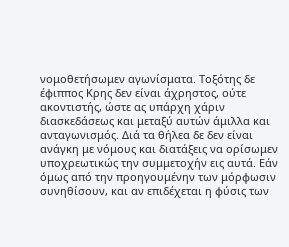νομοθετήσωμεν αγωνίσματα. Τοξότης δε έφιππος Κρης δεν είναι άχρηστος, ούτε ακοντιστής, ώστε ας υπάρχη χάριν διασκεδάσεως και μεταξύ αυτών άμιλλα και ανταγωνισμός. Διά τα θήλεα δε δεν είναι ανάγκη με νόμους και διατάξεις να ορίσωμεν υποχρεωτικώς την συμμετοχήν εις αυτά. Εάν όμως από την προηγουμένην των μόρφωσιν συνηθίσουν, και αν επιδέχεται η φύσις των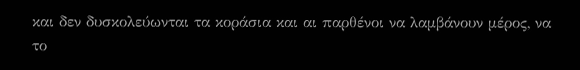και δεν δυσκολεύωνται τα κοράσια και αι παρθένοι να λαμβάνουν μέρος, να το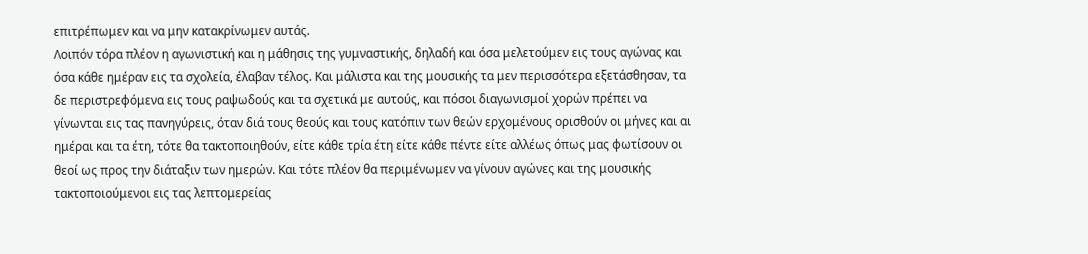επιτρέπωμεν και να μην κατακρίνωμεν αυτάς.
Λοιπόν τόρα πλέον η αγωνιστική και η μάθησις της γυμναστικής, δηλαδή και όσα μελετούμεν εις τους αγώνας και όσα κάθε ημέραν εις τα σχολεία, έλαβαν τέλος. Και μάλιστα και της μουσικής τα μεν περισσότερα εξετάσθησαν, τα δε περιστρεφόμενα εις τους ραψωδούς και τα σχετικά με αυτούς, και πόσοι διαγωνισμοί χορών πρέπει να γίνωνται εις τας πανηγύρεις, όταν διά τους θεούς και τους κατόπιν των θεών ερχομένους ορισθούν οι μήνες και αι ημέραι και τα έτη, τότε θα τακτοποιηθούν, είτε κάθε τρία έτη είτε κάθε πέντε είτε αλλέως όπως μας φωτίσουν οι θεοί ως προς την διάταξιν των ημερών. Και τότε πλέον θα περιμένωμεν να γίνουν αγώνες και της μουσικής τακτοποιούμενοι εις τας λεπτομερείας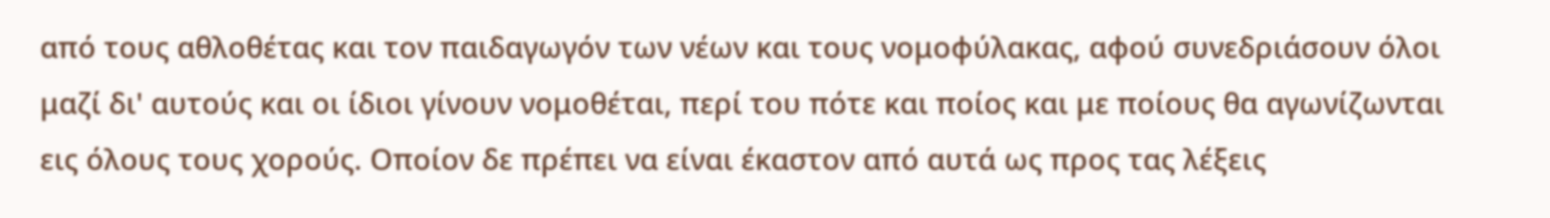από τους αθλοθέτας και τον παιδαγωγόν των νέων και τους νομοφύλακας, αφού συνεδριάσουν όλοι μαζί δι' αυτούς και οι ίδιοι γίνουν νομοθέται, περί του πότε και ποίος και με ποίους θα αγωνίζωνται εις όλους τους χορούς. Οποίον δε πρέπει να είναι έκαστον από αυτά ως προς τας λέξεις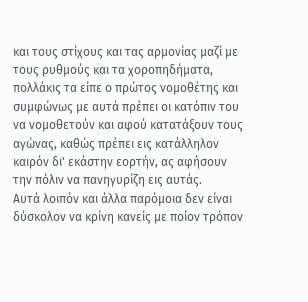και τους στίχους και τας αρμονίας μαζί με τους ρυθμούς και τα χοροπηδήματα, πολλάκις τα είπε ο πρώτος νομοθέτης και συμφώνως με αυτά πρέπει οι κατόπιν του να νομοθετούν και αφού κατατάξουν τους αγώνας, καθώς πρέπει εις κατάλληλον καιρόν δι' εκάστην εορτήν, ας αφήσουν την πόλιν να πανηγυρίζη εις αυτάς.
Αυτά λοιπόν και άλλα παρόμοια δεν είναι δύσκολον να κρίνη κανείς με ποίον τρόπον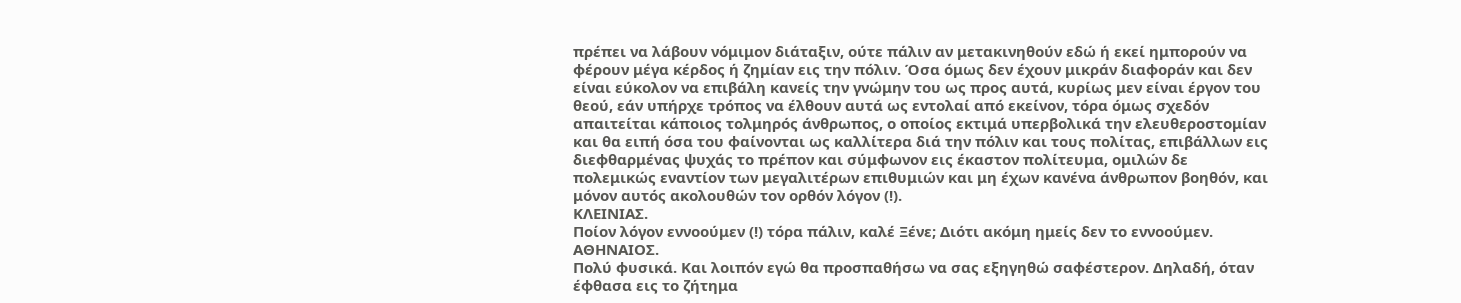πρέπει να λάβουν νόμιμον διάταξιν, ούτε πάλιν αν μετακινηθούν εδώ ή εκεί ημπορούν να φέρουν μέγα κέρδος ή ζημίαν εις την πόλιν. Όσα όμως δεν έχουν μικράν διαφοράν και δεν είναι εύκολον να επιβάλη κανείς την γνώμην του ως προς αυτά, κυρίως μεν είναι έργον του θεού, εάν υπήρχε τρόπος να έλθουν αυτά ως εντολαί από εκείνον, τόρα όμως σχεδόν απαιτείται κάποιος τολμηρός άνθρωπος, ο οποίος εκτιμά υπερβολικά την ελευθεροστομίαν και θα ειπή όσα του φαίνονται ως καλλίτερα διά την πόλιν και τους πολίτας, επιβάλλων εις διεφθαρμένας ψυχάς το πρέπον και σύμφωνον εις έκαστον πολίτευμα, ομιλών δε πολεμικώς εναντίον των μεγαλιτέρων επιθυμιών και μη έχων κανένα άνθρωπον βοηθόν, και μόνον αυτός ακολουθών τον ορθόν λόγον (!).
ΚΛΕΙΝΙΑΣ.
Ποίον λόγον εννοούμεν (!) τόρα πάλιν, καλέ Ξένε; Διότι ακόμη ημείς δεν το εννοούμεν.
ΑΘΗΝΑΙΟΣ.
Πολύ φυσικά. Και λοιπόν εγώ θα προσπαθήσω να σας εξηγηθώ σαφέστερον. Δηλαδή, όταν έφθασα εις το ζήτημα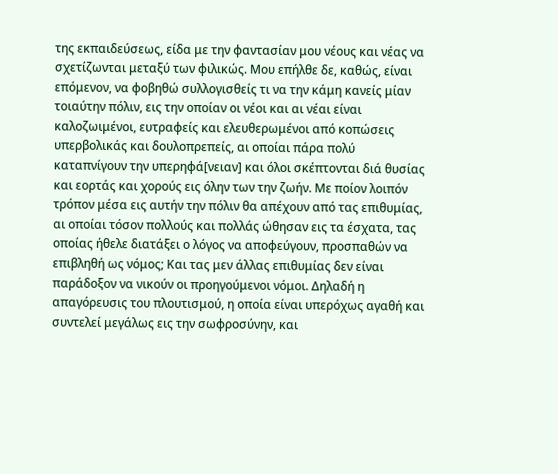της εκπαιδεύσεως, είδα με την φαντασίαν μου νέους και νέας να σχετίζωνται μεταξύ των φιλικώς. Μου επήλθε δε, καθώς, είναι επόμενον, να φοβηθώ συλλογισθείς τι να την κάμη κανείς μίαν τοιαύτην πόλιν, εις την οποίαν οι νέοι και αι νέαι είναι καλοζωιμένοι, ευτραφείς και ελευθερωμένοι από κοπώσεις υπερβολικάς και δουλοπρεπείς, αι οποίαι πάρα πολύ καταπνίγουν την υπερηφά[νειαν] και όλοι σκέπτονται διά θυσίας και εορτάς και χορούς εις όλην των την ζωήν. Με ποίον λοιπόν τρόπον μέσα εις αυτήν την πόλιν θα απέχουν από τας επιθυμίας, αι οποίαι τόσον πολλούς και πολλάς ώθησαν εις τα έσχατα, τας οποίας ήθελε διατάξει ο λόγος να αποφεύγουν, προσπαθών να επιβληθή ως νόμος; Και τας μεν άλλας επιθυμίας δεν είναι παράδοξον να νικούν οι προηγούμενοι νόμοι. Δηλαδή η απαγόρευσις του πλουτισμού, η οποία είναι υπερόχως αγαθή και συντελεί μεγάλως εις την σωφροσύνην, και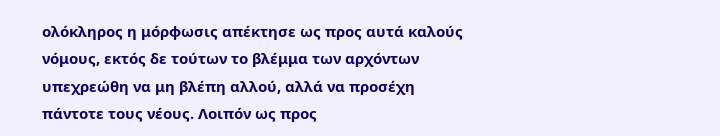ολόκληρος η μόρφωσις απέκτησε ως προς αυτά καλούς νόμους, εκτός δε τούτων το βλέμμα των αρχόντων υπεχρεώθη να μη βλέπη αλλού, αλλά να προσέχη πάντοτε τους νέους. Λοιπόν ως προς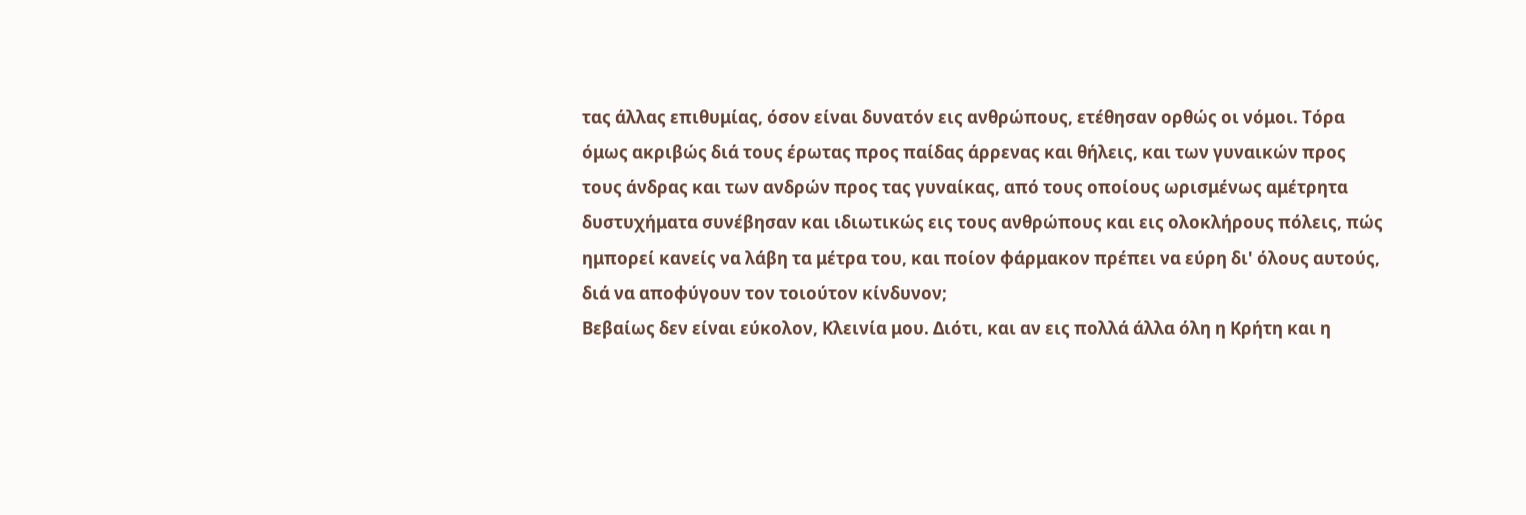τας άλλας επιθυμίας, όσον είναι δυνατόν εις ανθρώπους, ετέθησαν ορθώς οι νόμοι. Τόρα όμως ακριβώς διά τους έρωτας προς παίδας άρρενας και θήλεις, και των γυναικών προς τους άνδρας και των ανδρών προς τας γυναίκας, από τους οποίους ωρισμένως αμέτρητα δυστυχήματα συνέβησαν και ιδιωτικώς εις τους ανθρώπους και εις ολοκλήρους πόλεις, πώς ημπορεί κανείς να λάβη τα μέτρα του, και ποίον φάρμακον πρέπει να εύρη δι' όλους αυτούς, διά να αποφύγουν τον τοιούτον κίνδυνον;
Βεβαίως δεν είναι εύκολον, Κλεινία μου. Διότι, και αν εις πολλά άλλα όλη η Κρήτη και η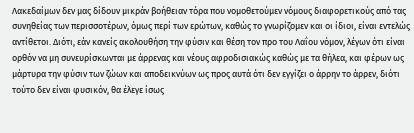Λακεδαίμων δεν μας δίδουν μικράν βοήθειαν τόρα που νομοθετούμεν νόμους διαφορετικούς από τας συνηθείας των περισσοτέρων, όμως περί των ερώτων, καθώς το γνωρίζομεν και οι ίδιοι, είναι εντελώς αντίθετοι. Διότι, εάν κανείς ακολουθήση την φύσιν και θέση τον προ του Λαΐου νόμον, λέγων ότι είναι ορθόν να μη συνευρίσκωνται με άρρενας και νέους αφροδισιακώς καθώς με τα θήλεα, και φέρων ως μάρτυρα την φύσιν των ζώων και αποδεικνύων ως προς αυτά ότι δεν εγγίζει ο άρρην το άρρεν, διότι τούτο δεν είναι φυσικόν, θα έλεγε ίσως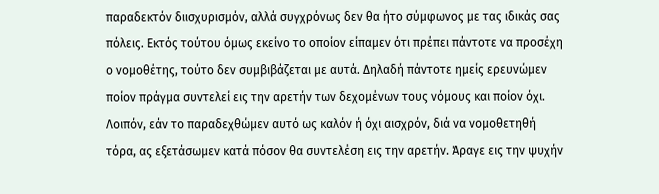παραδεκτόν διισχυρισμόν, αλλά συγχρόνως δεν θα ήτο σύμφωνος με τας ιδικάς σας πόλεις. Εκτός τούτου όμως εκείνο το οποίον είπαμεν ότι πρέπει πάντοτε να προσέχη ο νομοθέτης, τούτο δεν συμβιβάζεται με αυτά. Δηλαδή πάντοτε ημείς ερευνώμεν ποίον πράγμα συντελεί εις την αρετήν των δεχομένων τους νόμους και ποίον όχι. Λοιπόν, εάν το παραδεχθώμεν αυτό ως καλόν ή όχι αισχρόν, διά να νομοθετηθή τόρα, ας εξετάσωμεν κατά πόσον θα συντελέση εις την αρετήν. Άραγε εις την ψυχήν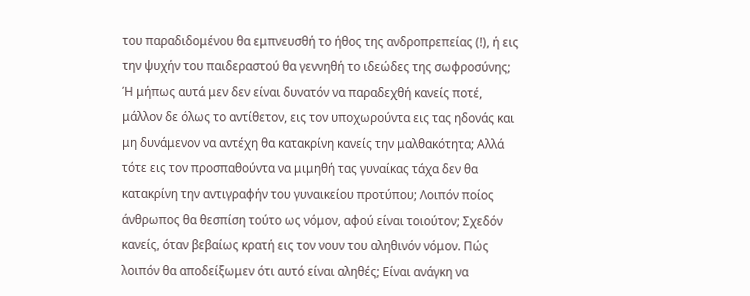του παραδιδομένου θα εμπνευσθή το ήθος της ανδροπρεπείας (!), ή εις την ψυχήν του παιδεραστού θα γεννηθή το ιδεώδες της σωφροσύνης; Ή μήπως αυτά μεν δεν είναι δυνατόν να παραδεχθή κανείς ποτέ, μάλλον δε όλως το αντίθετον, εις τον υποχωρούντα εις τας ηδονάς και μη δυνάμενον να αντέχη θα κατακρίνη κανείς την μαλθακότητα; Αλλά τότε εις τον προσπαθούντα να μιμηθή τας γυναίκας τάχα δεν θα κατακρίνη την αντιγραφήν του γυναικείου προτύπου; Λοιπόν ποίος άνθρωπος θα θεσπίση τούτο ως νόμον, αφού είναι τοιούτον; Σχεδόν κανείς, όταν βεβαίως κρατή εις τον νουν του αληθινόν νόμον. Πώς λοιπόν θα αποδείξωμεν ότι αυτό είναι αληθές; Είναι ανάγκη να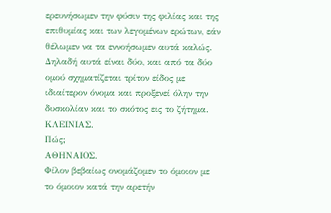ερευνήσωμεν την φύσιν της φιλίας και της επιθυμίας και των λεγομένων ερώτων, εάν θέλωμεν να τα εννοήσωμεν αυτά καλώς. Δηλαδή αυτά είναι δύο, και από τα δύο ομού σχηματίζεται τρίτον είδος με ιδιαίτερον όνομα και προξενεί όλην την δυσκολίαν και το σκότος εις το ζήτημα.
ΚΛΕΙΝΙΑΣ.
Πώς;
ΑΘΗΝΑΙΟΣ.
Φίλον βεβαίως ονομάζομεν το όμοιον με το όμοιον κατά την αρετήν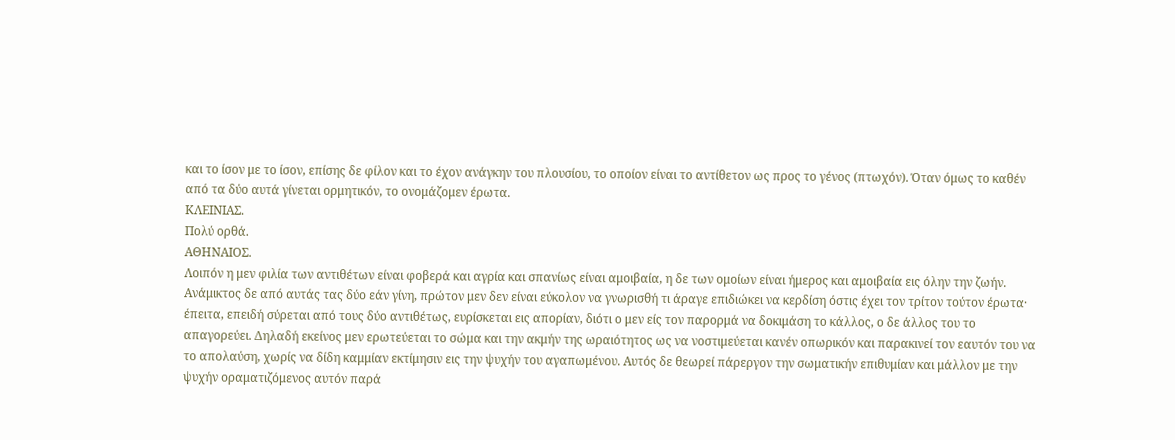και το ίσον με το ίσον, επίσης δε φίλον και το έχον ανάγκην του πλουσίου, το οποίον είναι το αντίθετον ως προς το γένος (πτωχόν). Όταν όμως το καθέν από τα δύο αυτά γίνεται ορμητικόν, το ονομάζομεν έρωτα.
ΚΛΕΙΝΙΑΣ.
Πολύ ορθά.
ΑΘΗΝΑΙΟΣ.
Λοιπόν η μεν φιλία των αντιθέτων είναι φοβερά και αγρία και σπανίως είναι αμοιβαία, η δε των ομοίων είναι ήμερος και αμοιβαία εις όλην την ζωήν. Ανάμικτος δε από αυτάς τας δύο εάν γίνη, πρώτον μεν δεν είναι εύκολον να γνωρισθή τι άραγε επιδιώκει να κερδίση όστις έχει τον τρίτον τούτον έρωτα· έπειτα, επειδή σύρεται από τους δύο αντιθέτως, ευρίσκεται εις απορίαν, διότι ο μεν είς τον παρορμά να δοκιμάση το κάλλος, ο δε άλλος του το απαγορεύει. Δηλαδή εκείνος μεν ερωτεύεται το σώμα και την ακμήν της ωραιότητος ως να νοστιμεύεται κανέν οπωρικόν και παρακινεί τον εαυτόν του να το απολαύση, χωρίς να δίδη καμμίαν εκτίμησιν εις την ψυχήν του αγαπωμένου. Αυτός δε θεωρεί πάρεργον την σωματικήν επιθυμίαν και μάλλον με την ψυχήν οραματιζόμενος αυτόν παρά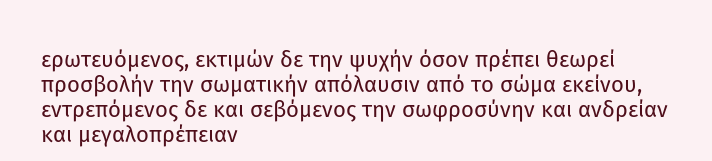ερωτευόμενος, εκτιμών δε την ψυχήν όσον πρέπει θεωρεί προσβολήν την σωματικήν απόλαυσιν από το σώμα εκείνου, εντρεπόμενος δε και σεβόμενος την σωφροσύνην και ανδρείαν και μεγαλοπρέπειαν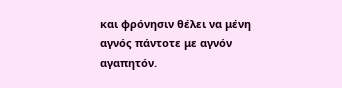και φρόνησιν θέλει να μένη αγνός πάντοτε με αγνόν αγαπητόν.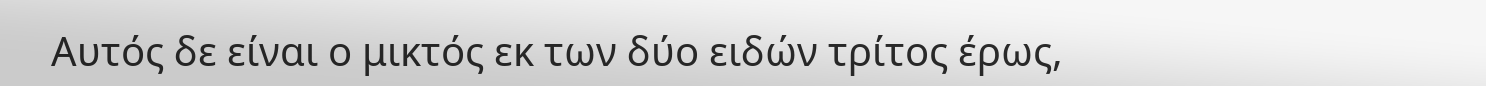Αυτός δε είναι ο μικτός εκ των δύο ειδών τρίτος έρως,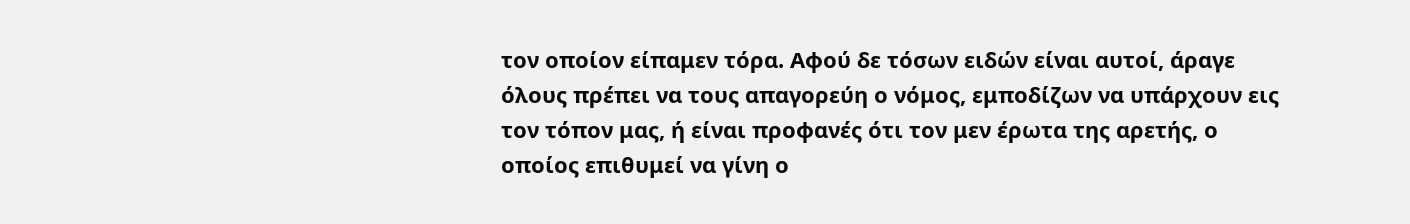τον οποίον είπαμεν τόρα. Αφού δε τόσων ειδών είναι αυτοί, άραγε όλους πρέπει να τους απαγορεύη ο νόμος, εμποδίζων να υπάρχουν εις τον τόπον μας, ή είναι προφανές ότι τον μεν έρωτα της αρετής, ο οποίος επιθυμεί να γίνη ο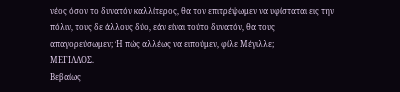νέος όσον το δυνατόν καλλίτερος, θα τον επιτρέψωμεν να υφίσταται εις την πόλιν, τους δε άλλους δύο, εάν είναι τούτο δυνατόν, θα τους απαγορεύσωμεν; Ή πώς αλλέως να ειπούμεν, φίλε Μέγιλλε;
ΜΕΓΙΛΛΟΣ.
Βεβαίως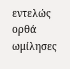εντελώς ορθά ωμίλησες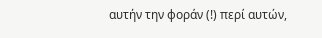αυτήν την φοράν (!) περί αυτών,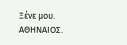Ξένε μου.
ΑΘΗΝΑΙΟΣ.